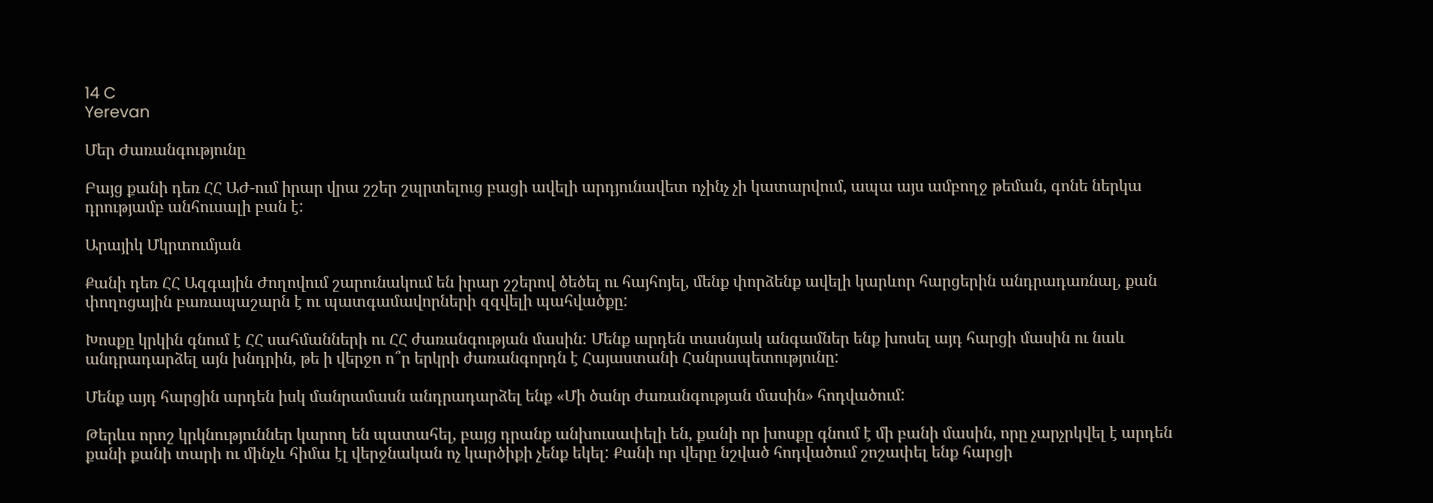14 C
Yerevan

Մեր Ժառանգությունը

Բայց քանի դեռ ՀՀ ԱԺ-ում իրար վրա շշեր շպրտելուց բացի ավելի արդյունավետ ոչինչ չի կատարվում, ապա այս ամբողջ թեման, գոնե ներկա դրությամբ անհուսալի բան է:

Արայիկ Մկրտումյան

Քանի դեռ ՀՀ Ազգային Ժողովում շարունակում են իրար շշերով ծեծել ու հայհոյել, մենք փորձենք ավելի կարևոր հարցերին անդրադառնալ, քան փողոցային բառապաշարն է ու պատգամավորների զզվելի պահվածքը:

Խոսքը կրկին գնում է ՀՀ սահմանների ու ՀՀ ժառանգության մասին: Մենք արդեն տասնյակ անգամներ ենք խոսել այդ հարցի մասին ու նաև անդրադարձել այն խնդրին, թե ի վերջո ո՞ր երկրի ժառանգորդն է Հայաստանի Հանրապետությունը:

Մենք այդ հարցին արդեն իսկ մանրամասն անդրադարձել ենք «Մի ծանր ժառանգության մասին» հոդվածում:

Թերևս որոշ կրկնություններ կարող են պատահել, բայց դրանք անխուսափելի են, քանի որ խոսքը գնում է մի բանի մասին, որը չարչրկվել է արդեն քանի քանի տարի ու մինչև հիմա էլ վերջնական ոչ կարծիքի չենք եկել: Քանի որ վերը նշված հոդվածում շոշափել ենք հարցի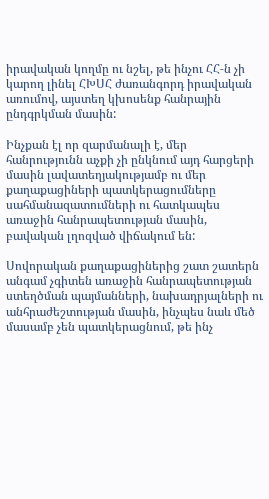իրավական կողմը ու նշել, թե ինչու ՀՀ‑ն չի կարող լինել ՀԽՍՀ ժառանգորդ իրավական առումով, այստեղ կխոսենք հանրային ընդգրկման մասին:

Ինչքան էլ որ զարմանալի է, մեր հանրությունն աչքի չի ընկնում այդ հարցերի մասին լավատեղյակությամբ ու մեր քաղաքացիների պատկերացումները սահմանազատումների ու հատկապես առաջին հանրապետության մասին, բավական լղոզված վիճակում են:

Սովորական քաղաքացիներից շատ շատերն անգամ չգիտեն առաջին հանրապետության ստեղծման պայմանների, նախադրյալների ու անհրաժեշտության մասին, ինչպես նաև մեծ մասամբ չեն պատկերացնում, թե ինչ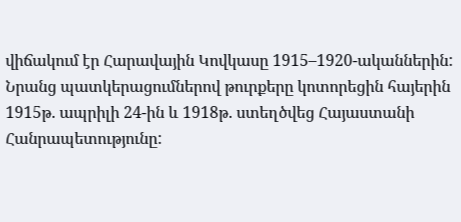վիճակում էր Հարավային Կովկասը 1915–1920-ականներին: Նրանց պատկերացումներով թուրքերը կոտորեցին հայերին 1915թ. ապրիլի 24-ին և 1918թ. ստեղծվեց Հայաստանի Հանրապետությունը: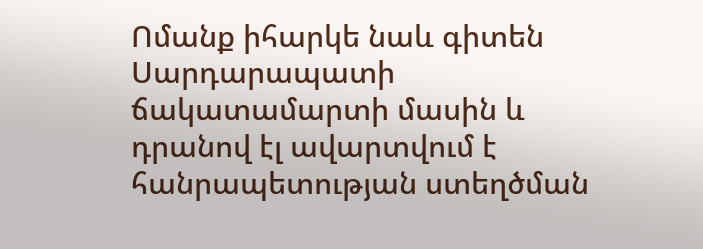Ոմանք իհարկե նաև գիտեն Սարդարապատի ճակատամարտի մասին և դրանով էլ ավարտվում է հանրապետության ստեղծման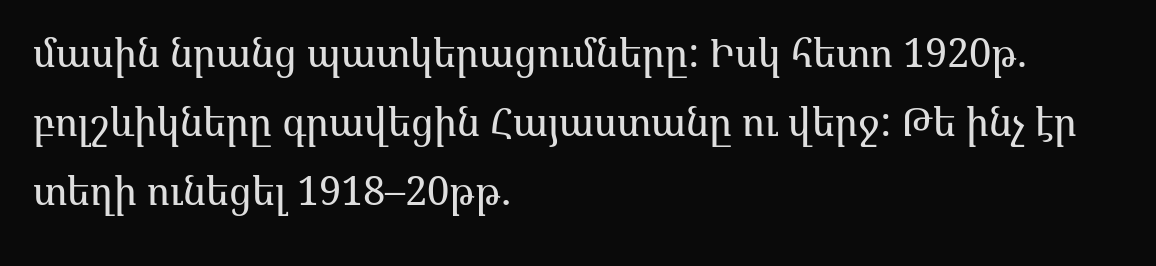մասին նրանց պատկերացումները: Իսկ հետո 1920թ. բոլշևիկները գրավեցին Հայաստանը ու վերջ: Թե ինչ էր տեղի ունեցել 1918–20թթ․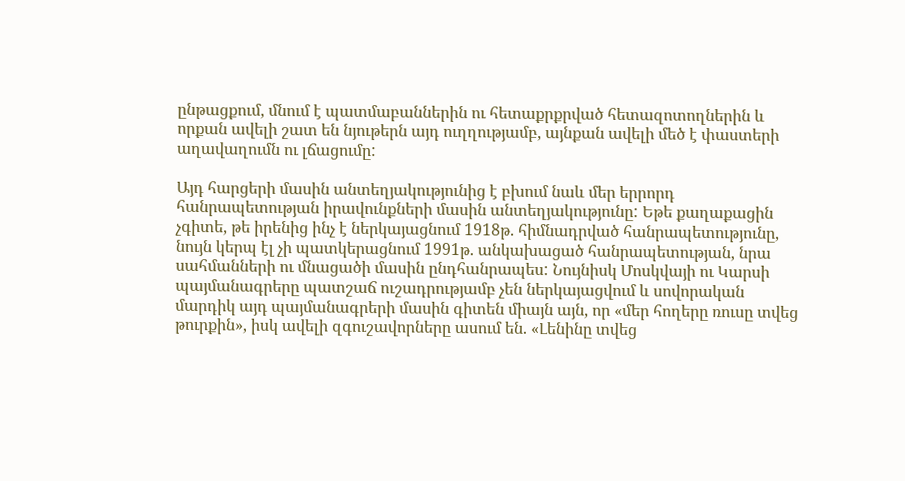ընթացքում, մնում է պատմաբաններին ու հետաքրքրված հետազոտողներին և որքան ավելի շատ են նյութերն այդ ուղղությամբ, այնքան ավելի մեծ է փաստերի աղավաղումն ու լճացումը:

Այդ հարցերի մասին անտեղյակությունից է բխում նաև մեր երրորդ հանրապետության իրավունքների մասին անտեղյակությունը: Եթե քաղաքացին չգիտե, թե իրենից ինչ է ներկայացնում 1918թ. հիմնադրված հանրապետությունը, նույն կերպ էլ չի պատկերացնում 1991թ. անկախացած հանրապետության, նրա սահմանների ու մնացածի մասին ընդհանրապես: Նույնիսկ Մոսկվայի ու Կարսի պայմանագրերը պատշաճ ուշադրությամբ չեն ներկայացվում և սովորական մարդիկ այդ պայմանագրերի մասին գիտեն միայն այն, որ «մեր հողերը ռուսը տվեց թուրքին», իսկ ավելի զգուշավորները ասում են. «Լենինը տվեց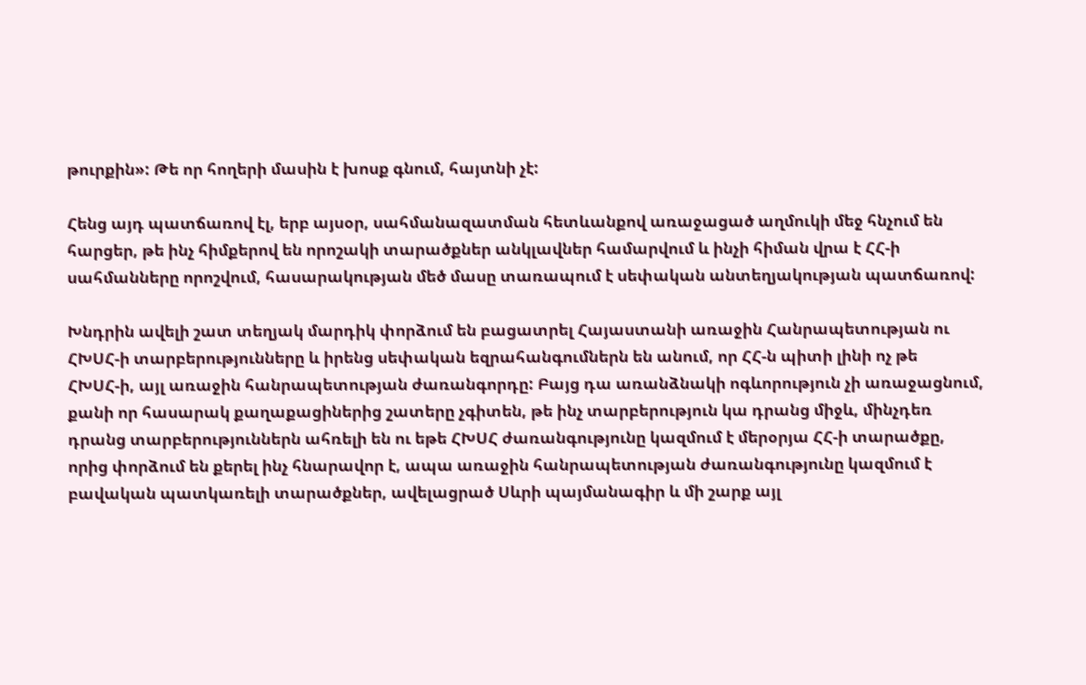թուրքին»: Թե որ հողերի մասին է խոսք գնում, հայտնի չէ:

Հենց այդ պատճառով էլ, երբ այսօր, սահմանազատման հետևանքով առաջացած աղմուկի մեջ հնչում են հարցեր, թե ինչ հիմքերով են որոշակի տարածքներ անկլավներ համարվում և ինչի հիման վրա է ՀՀ‑ի սահմանները որոշվում, հասարակության մեծ մասը տառապում է սեփական անտեղյակության պատճառով:

Խնդրին ավելի շատ տեղյակ մարդիկ փորձում են բացատրել Հայաստանի առաջին Հանրապետության ու ՀԽՍՀ‑ի տարբերությունները և իրենց սեփական եզրահանգումներն են անում, որ ՀՀ‑ն պիտի լինի ոչ թե ՀԽՍՀ‑ի, այլ առաջին հանրապետության ժառանգորդը: Բայց դա առանձնակի ոգևորություն չի առաջացնում, քանի որ հասարակ քաղաքացիներից շատերը չգիտեն, թե ինչ տարբերություն կա դրանց միջև, մինչդեռ դրանց տարբերություններն ահռելի են ու եթե ՀԽՍՀ ժառանգությունը կազմում է մերօրյա ՀՀ‑ի տարածքը, որից փորձում են քերել ինչ հնարավոր է, ապա առաջին հանրապետության ժառանգությունը կազմում է բավական պատկառելի տարածքներ, ավելացրած Սևրի պայմանագիր և մի շարք այլ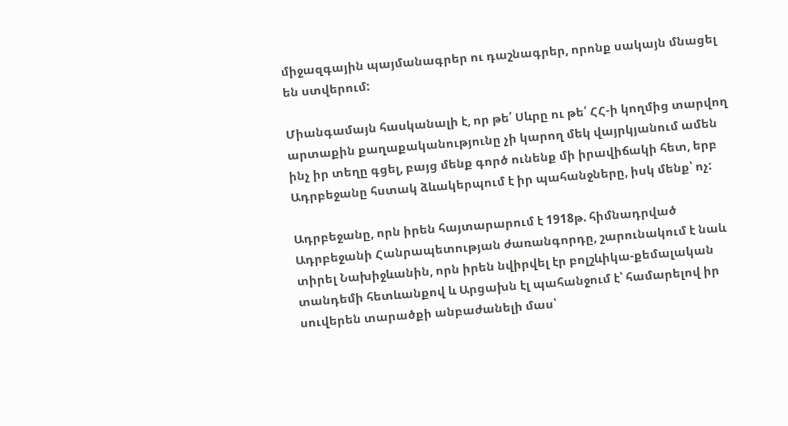միջազգային պայմանագրեր ու դաշնագրեր, որոնք սակայն մնացել են ստվերում:

Միանգամայն հասկանալի է, որ թե՛ Սևրը ու թե՛ ՀՀ‑ի կողմից տարվող արտաքին քաղաքականությունը չի կարող մեկ վայրկյանում ամեն ինչ իր տեղը գցել, բայց մենք գործ ունենք մի իրավիճակի հետ, երբ Ադրբեջանը հստակ ձևակերպում է իր պահանջները, իսկ մենք՝ ոչ:

Ադրբեջանը, որն իրեն հայտարարում է 1918թ. հիմնադրված Ադրբեջանի Հանրապետության ժառանգորդը, շարունակում է նաև տիրել Նախիջևանին, որն իրեն նվիրվել էր բոլշևիկա-քեմալական տանդեմի հետևանքով և Արցախն էլ պահանջում է՝ համարելով իր սուվերեն տարածքի անբաժանելի մաս՝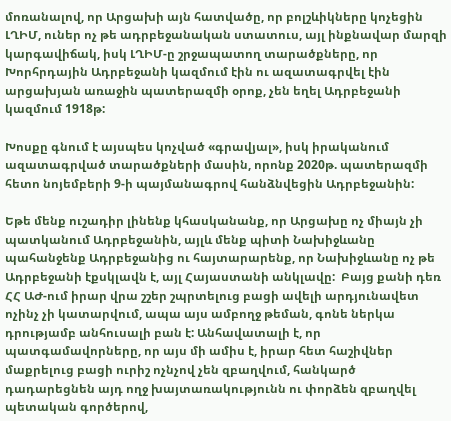մոռանալով, որ Արցախի այն հատվածը, որ բոլշևիկները կոչեցին ԼՂԻՄ, ուներ ոչ թե ադրբեջանական ստատուս, այլ ինքնավար մարզի կարգավիճակ, իսկ ԼՂԻՄ‑ը շրջապատող տարածքները, որ Խորհրդային Ադրբեջանի կազմում էին ու ազատագրվել էին արցախյան առաջին պատերազմի օրոք, չեն եղել Ադրբեջանի կազմում 1918թ:

Խոսքը գնում է այսպես կոչված «գրավյալ», իսկ իրականում ազատագրված տարածքների մասին, որոնք 2020թ. պատերազմի հետո նոյեմբերի 9‑ի պայմանագրով հանձնվեցին Ադրբեջանին:

Եթե մենք ուշադիր լինենք կհասկանանք, որ Արցախը ոչ միայն չի պատկանում Ադրբեջանին, այլև մենք պիտի Նախիջևանը պահանջենք Ադրբեջանից ու հայտարարենք, որ Նախիջևանը ոչ թե Ադրբեջանի էքսկլավն է, այլ Հայաստանի անկլավը:  Բայց քանի դեռ ՀՀ ԱԺ-ում իրար վրա շշեր շպրտելուց բացի ավելի արդյունավետ ոչինչ չի կատարվում, ապա այս ամբողջ թեման, գոնե ներկա դրությամբ անհուսալի բան է: Անհավատալի է, որ պատգամավորները, որ այս մի ամիս է, իրար հետ հաշիվներ մաքրելուց բացի ուրիշ ոչնչով չեն զբաղվում, հանկարծ դադարեցնեն այդ ողջ խայտառակությունն ու փորձեն զբաղվել պետական գործերով,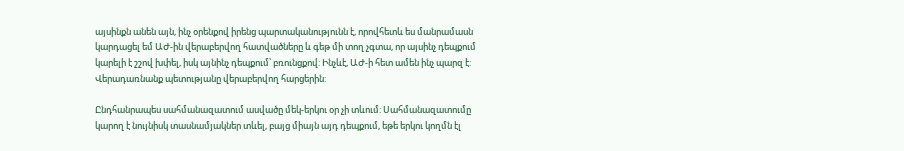այսինքն անեն այն, ինչ օրենքով իրենց պարտականությունն է, որովհետև ես մանրամասն կարդացել եմ ԱԺ-ին վերաբերվող հատվածները և գեթ մի տող չգտա, որ այսինչ դեպքում կարելի է շշով խփել, իսկ այնինչ դեպքում՝ բռունցքով: Ինչևէ, ԱԺ‑ի հետ ամեն ինչ պարզ է: Վերադառնանք պետությանը վերաբերվող հարցերին:

Ընդհանրապես սահմանազատում ասվածը մեկ-երկու օր չի տևում: Սահմանազատումը կարող է նույնիսկ տասնամյակներ տևել, բայց միայն այդ դեպքում, եթե երկու կողմն էլ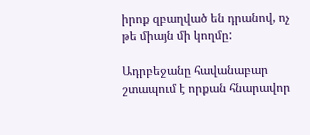իրոք զբաղված են դրանով, ոչ թե միայն մի կողմը:

Ադրբեջանը հավանաբար շտապում է որքան հնարավոր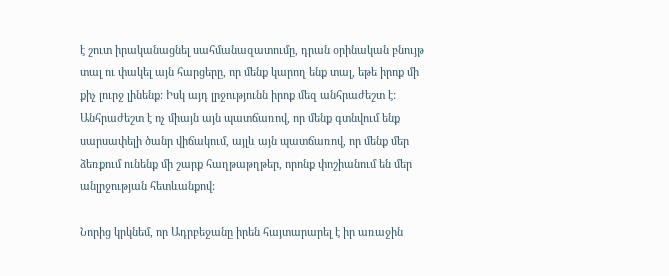է շուտ իրականացնել սահմանազատումը, դրան օրինական բնույթ տալ ու փակել այն հարցերը, որ մենք կարող ենք տալ, եթե իրոք մի քիչ լուրջ լինենք: Իսկ այդ լրջությունն իրոք մեզ անհրաժեշտ է: Անհրաժեշտ է ոչ միայն այն պատճառով, որ մենք գտնվում ենք սարսափելի ծանր վիճակում, այլև այն պատճառով, որ մենք մեր ձեռքում ունենք մի շարք հաղթաթղթեր, որոնք փոշիանում են մեր անլրջության հետևանքով:

Նորից կրկնեմ, որ Ադրբեջանը իրեն հայտարարել է իր առաջին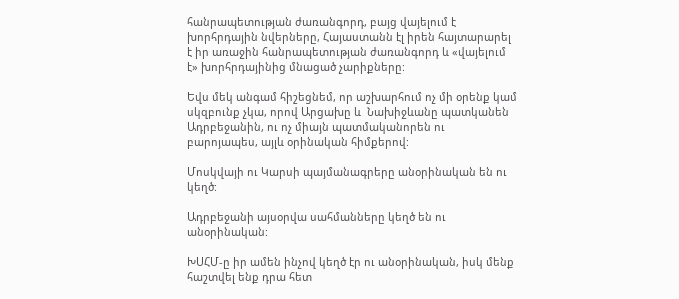հանրապետության ժառանգորդ, բայց վայելում է խորհրդային նվերները, Հայաստանն էլ իրեն հայտարարել է իր առաջին հանրապետության ժառանգորդ և «վայելում է» խորհրդայինից մնացած չարիքները:

Եվս մեկ անգամ հիշեցնեմ, որ աշխարհում ոչ մի օրենք կամ սկզբունք չկա, որով Արցախը և  Նախիջևանը պատկանեն Ադրբեջանին, ու ոչ միայն պատմականորեն ու բարոյապես, այլև օրինական հիմքերով:

Մոսկվայի ու Կարսի պայմանագրերը անօրինական են ու կեղծ:

Ադրբեջանի այսօրվա սահմանները կեղծ են ու անօրինական:

ԽՍՀՄ‑ը իր ամեն ինչով կեղծ էր ու անօրինական, իսկ մենք հաշտվել ենք դրա հետ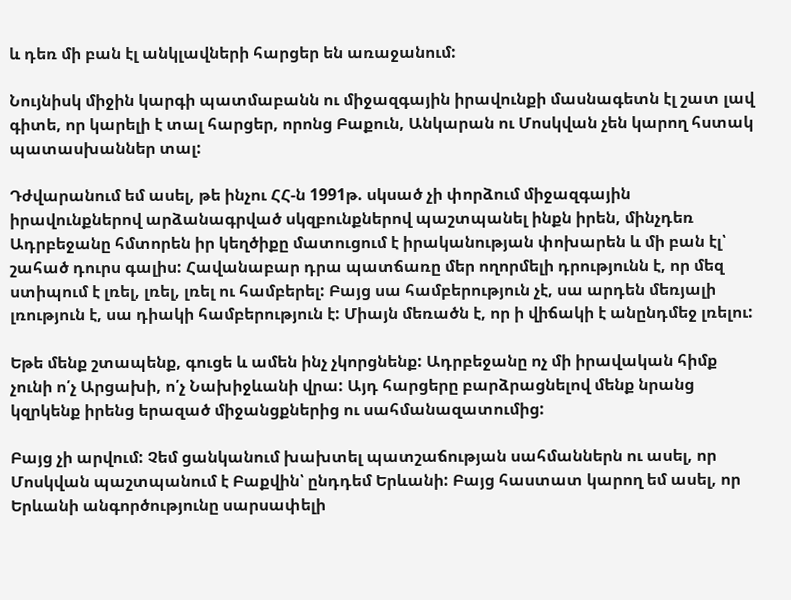և դեռ մի բան էլ անկլավների հարցեր են առաջանում:

Նույնիսկ միջին կարգի պատմաբանն ու միջազգային իրավունքի մասնագետն էլ շատ լավ գիտե, որ կարելի է տալ հարցեր, որոնց Բաքուն, Անկարան ու Մոսկվան չեն կարող հստակ պատասխաններ տալ:

Դժվարանում եմ ասել, թե ինչու ՀՀ‑ն 1991թ. սկսած չի փորձում միջազգային իրավունքներով արձանագրված սկզբունքներով պաշտպանել ինքն իրեն, մինչդեռ Ադրբեջանը հմտորեն իր կեղծիքը մատուցում է իրականության փոխարեն և մի բան էլ՝ շահած դուրս գալիս: Հավանաբար դրա պատճառը մեր ողորմելի դրությունն է, որ մեզ ստիպում է լռել, լռել, լռել ու համբերել: Բայց սա համբերություն չէ, սա արդեն մեռյալի լռություն է, սա դիակի համբերություն է: Միայն մեռածն է, որ ի վիճակի է անընդմեջ լռելու:

Եթե մենք շտապենք, գուցե և ամեն ինչ չկորցնենք: Ադրբեջանը ոչ մի իրավական հիմք չունի ո՛չ Արցախի, ո՛չ Նախիջևանի վրա: Այդ հարցերը բարձրացնելով մենք նրանց կզրկենք իրենց երազած միջանցքներից ու սահմանազատումից:

Բայց չի արվում: Չեմ ցանկանում խախտել պատշաճության սահմաններն ու ասել, որ Մոսկվան պաշտպանում է Բաքվին՝ ընդդեմ Երևանի: Բայց հաստատ կարող եմ ասել, որ Երևանի անգործությունը սարսափելի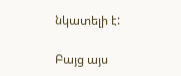նկատելի է:

Բայց այս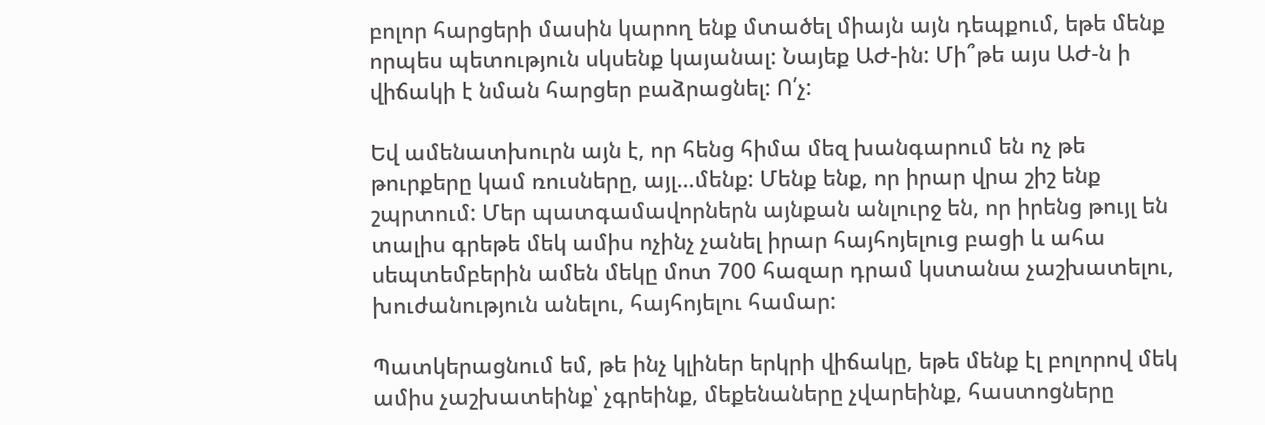բոլոր հարցերի մասին կարող ենք մտածել միայն այն դեպքում, եթե մենք որպես պետություն սկսենք կայանալ: Նայեք ԱԺ-ին: Մի՞թե այս ԱԺ‑ն ի վիճակի է նման հարցեր բաձրացնել: Ո՛չ:

Եվ ամենատխուրն այն է, որ հենց հիմա մեզ խանգարում են ոչ թե թուրքերը կամ ռուսները, այլ…մենք: Մենք ենք, որ իրար վրա շիշ ենք շպրտում: Մեր պատգամավորներն այնքան անլուրջ են, որ իրենց թույլ են տալիս գրեթե մեկ ամիս ոչինչ չանել իրար հայհոյելուց բացի և ահա սեպտեմբերին ամեն մեկը մոտ 700 հազար դրամ կստանա չաշխատելու, խուժանություն անելու, հայհոյելու համար:

Պատկերացնում եմ, թե ինչ կլիներ երկրի վիճակը, եթե մենք էլ բոլորով մեկ ամիս չաշխատեինք՝ չգրեինք, մեքենաները չվարեինք, հաստոցները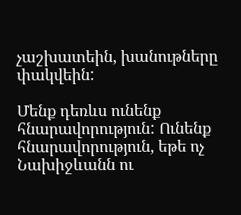չաշխատեին, խանութները փակվեին:

Մենք դեռևս ունենք հնարավորություն: Ունենք հնարավորություն, եթե ոչ  Նախիջևանն ու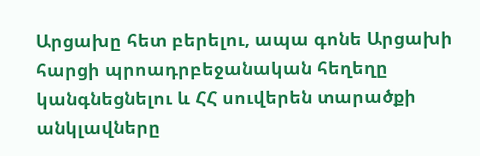Արցախը հետ բերելու, ապա գոնե Արցախի հարցի պրոադրբեջանական հեղեղը կանգնեցնելու և ՀՀ սուվերեն տարածքի անկլավները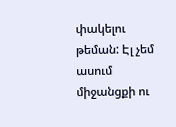փակելու թեման: Էլ չեմ ասում միջանցքի ու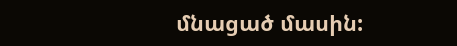մնացած մասին: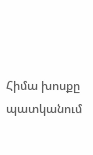Հիմա խոսքը պատկանում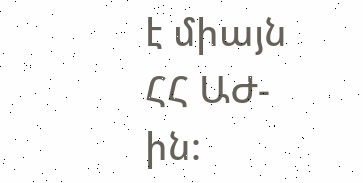է միայն ՀՀ ԱԺ-ին: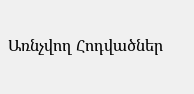Առնչվող Հոդվածներ